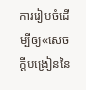ការរៀបចំដើម្បីឲ្យ«សេចក្ដីបង្រៀននៃ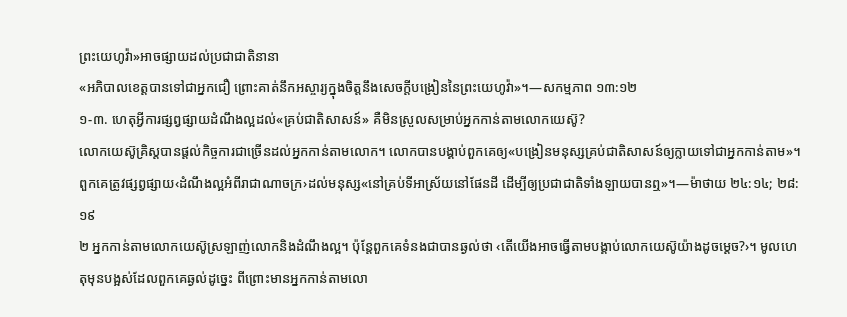ព្រះយេហូវ៉ា»អាចផ្សាយដល់ប្រជាជាតិនានា
«អភិបាលខេត្តបានទៅជាអ្នកជឿ ព្រោះគាត់នឹកអស្ចារ្យក្នុងចិត្តនឹងសេចក្ដីបង្រៀននៃព្រះយេហូវ៉ា»។—សកម្មភាព ១៣:១២
១-៣. ហេតុអ្វីការផ្សព្វផ្សាយដំណឹងល្អដល់«គ្រប់ជាតិសាសន៍» គឺមិនស្រួលសម្រាប់អ្នកកាន់តាមលោកយេស៊ូ?
លោកយេស៊ូគ្រិស្តបានផ្ដល់កិច្ចការជាច្រើនដល់អ្នកកាន់តាមលោក។ លោកបានបង្គាប់ពួកគេឲ្យ«បង្រៀនមនុស្សគ្រប់ជាតិសាសន៍ឲ្យក្លាយទៅជាអ្នកកាន់តាម»។ ពួកគេត្រូវផ្សព្វផ្សាយ‹ដំណឹងល្អអំពីរាជាណាចក្រ›ដល់មនុស្ស«នៅគ្រប់ទីអាស្រ័យនៅផែនដី ដើម្បីឲ្យប្រជាជាតិទាំងឡាយបានឮ»។—ម៉ាថាយ ២៤:១៤; ២៨:១៩
២ អ្នកកាន់តាមលោកយេស៊ូស្រឡាញ់លោកនិងដំណឹងល្អ។ ប៉ុន្តែពួកគេទំនងជាបានឆ្ងល់ថា ‹តើយើងអាចធ្វើតាមបង្គាប់លោកយេស៊ូយ៉ាងដូចម្ដេច?›។ មូលហេតុមុនបង្អស់ដែលពួកគេឆ្ងល់ដូច្នេះ ពីព្រោះមានអ្នកកាន់តាមលោ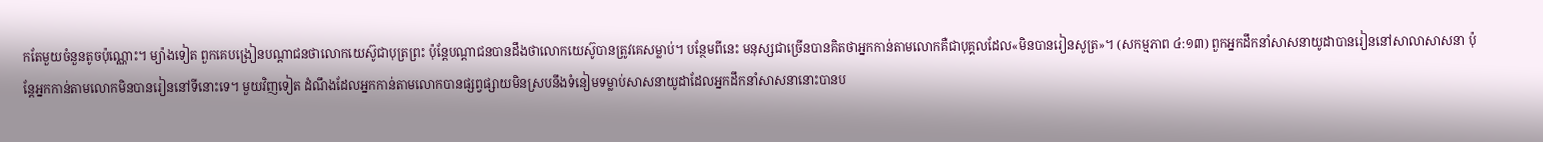កតែមួយចំនួនតូចប៉ុណ្ណោះ។ ម្យ៉ាងទៀត ពួកគេបង្រៀនបណ្ដាជនថាលោកយេស៊ូជាបុត្រព្រះ ប៉ុន្តែបណ្ដាជនបានដឹងថាលោកយេស៊ូបានត្រូវគេសម្លាប់។ បន្ថែមពីនេះ មនុស្សជាច្រើនបានគិតថាអ្នកកាន់តាមលោកគឺជាបុគ្គលដែល«មិនបានរៀនសូត្រ»។ (សកម្មភាព ៤:១៣) ពួកអ្នកដឹកនាំសាសនាយូដាបានរៀននៅសាលាសាសនា ប៉ុន្តែអ្នកកាន់តាមលោកមិនបានរៀននៅទីនោះទេ។ មួយវិញទៀត ដំណឹងដែលអ្នកកាន់តាមលោកបានផ្សព្វផ្សាយមិនស្របនឹងទំនៀមទម្លាប់សាសនាយូដាដែលអ្នកដឹកនាំសាសនានោះបានប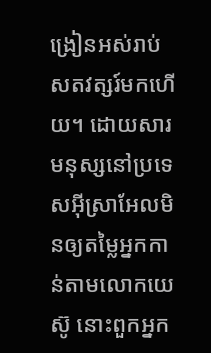ង្រៀនអស់រាប់សតវត្សរ៍មកហើយ។ ដោយសារមនុស្សនៅប្រទេសអ៊ីស្រាអែលមិនឲ្យតម្លៃអ្នកកាន់តាមលោកយេស៊ូ នោះពួកអ្នក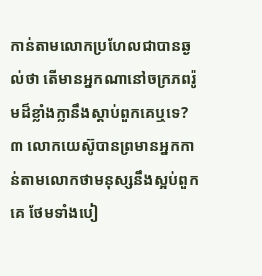កាន់តាមលោកប្រហែលជាបានឆ្ងល់ថា តើមានអ្នកណានៅចក្រភពរ៉ូមដ៏ខ្លាំងក្លានឹងស្ដាប់ពួកគេឬទេ?
៣ លោកយេស៊ូបានព្រមានអ្នកកាន់តាមលោកថាមនុស្សនឹងស្អប់ពួកគេ ថែមទាំងបៀ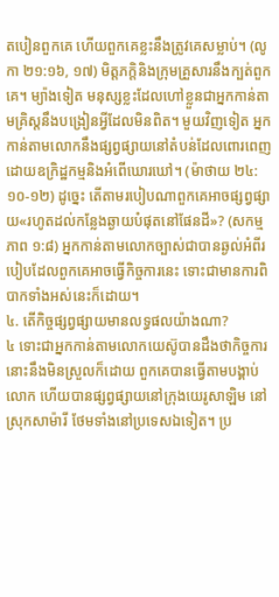តបៀនពួកគេ ហើយពួកគេខ្លះនឹងត្រូវគេសម្លាប់។ (លូកា ២១:១៦, ១៧) មិត្តភក្ដិនិងក្រុមគ្រួសារនឹងក្បត់ពួកគេ។ ម្យ៉ាងទៀត មនុស្សខ្លះដែលហៅខ្លួនជាអ្នកកាន់តាមគ្រិស្តនឹងបង្រៀនអ្វីដែលមិនពិត។ មួយវិញទៀត អ្នកកាន់តាមលោកនឹងផ្សព្វផ្សាយនៅតំបន់ដែលពោរពេញដោយឧក្រិដ្ឋកម្មនិងអំពើឃោរឃៅ។ (ម៉ាថាយ ២៤:១០-១២) ដូច្នេះ តើតាមរបៀបណាពួកគេអាចផ្សព្វផ្សាយ«រហូតដល់កន្លែងឆ្ងាយបំផុតនៅផែនដី»? (សកម្មភាព ១:៨) អ្នកកាន់តាមលោកច្បាស់ជាបានឆ្ងល់អំពីរបៀបដែលពួកគេអាចធ្វើកិច្ចការនេះ ទោះជាមានការពិបាកទាំងអស់នេះក៏ដោយ។
៤. តើកិច្ចផ្សព្វផ្សាយមានលទ្ធផលយ៉ាងណា?
៤ ទោះជាអ្នកកាន់តាមលោកយេស៊ូបានដឹងថាកិច្ចការនោះនឹងមិនស្រួលក៏ដោយ ពួកគេបានធ្វើតាមបង្គាប់លោក ហើយបានផ្សព្វផ្សាយនៅក្រុងយេរូសាឡិម នៅស្រុកសាម៉ារី ថែមទាំងនៅប្រទេសឯទៀត។ ប្រ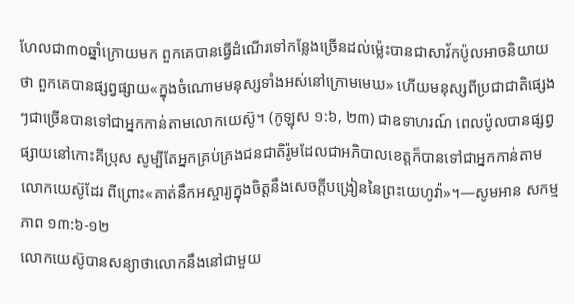ហែលជា៣០ឆ្នាំក្រោយមក ពួកគេបានធ្វើដំណើរទៅកន្លែងច្រើនដល់ម្ល៉េះបានជាសាវ័កប៉ូលអាចនិយាយថា ពួកគេបានផ្សព្វផ្សាយ«ក្នុងចំណោមមនុស្សទាំងអស់នៅក្រោមមេឃ» ហើយមនុស្សពីប្រជាជាតិផ្សេងៗជាច្រើនបានទៅជាអ្នកកាន់តាមលោកយេស៊ូ។ (កូឡុស ១:៦, ២៣) ជាឧទាហរណ៍ ពេលប៉ូលបានផ្សព្វផ្សាយនៅកោះគីប្រុស សូម្បីតែអ្នកគ្រប់គ្រងជនជាតិរ៉ូមដែលជាអភិបាលខេត្តក៏បានទៅជាអ្នកកាន់តាមលោកយេស៊ូដែរ ពីព្រោះ«គាត់នឹកអស្ចារ្យក្នុងចិត្តនឹងសេចក្ដីបង្រៀននៃព្រះយេហូវ៉ា»។—សូមអាន សកម្មភាព ១៣:៦-១២
លោកយេស៊ូបានសន្យាថាលោកនឹងនៅជាមួយ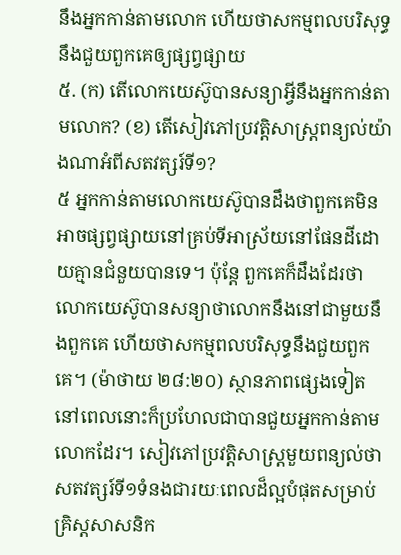នឹងអ្នកកាន់តាមលោក ហើយថាសកម្មពលបរិសុទ្ធនឹងជួយពួកគេឲ្យផ្សព្វផ្សាយ
៥. (ក) តើលោកយេស៊ូបានសន្យាអ្វីនឹងអ្នកកាន់តាមលោក? (ខ) តើសៀវភៅប្រវត្ដិសាស្ត្រពន្យល់យ៉ាងណាអំពីសតវត្សរ៍ទី១?
៥ អ្នកកាន់តាមលោកយេស៊ូបានដឹងថាពួកគេមិនអាចផ្សព្វផ្សាយនៅគ្រប់ទីអាស្រ័យនៅផែនដីដោយគ្មានជំនួយបានទេ។ ប៉ុន្តែ ពួកគេក៏ដឹងដែរថាលោកយេស៊ូបានសន្យាថាលោកនឹងនៅជាមួយនឹងពួកគេ ហើយថាសកម្មពលបរិសុទ្ធនឹងជួយពួកគេ។ (ម៉ាថាយ ២៨:២០) ស្ថានភាពផ្សេងទៀតនៅពេលនោះក៏ប្រហែលជាបានជួយអ្នកកាន់តាមលោកដែរ។ សៀវភៅប្រវត្ដិសាស្ត្រមួយពន្យល់ថា សតវត្សរ៍ទី១ទំនងជារយៈពេលដ៏ល្អបំផុតសម្រាប់គ្រិស្តសាសនិក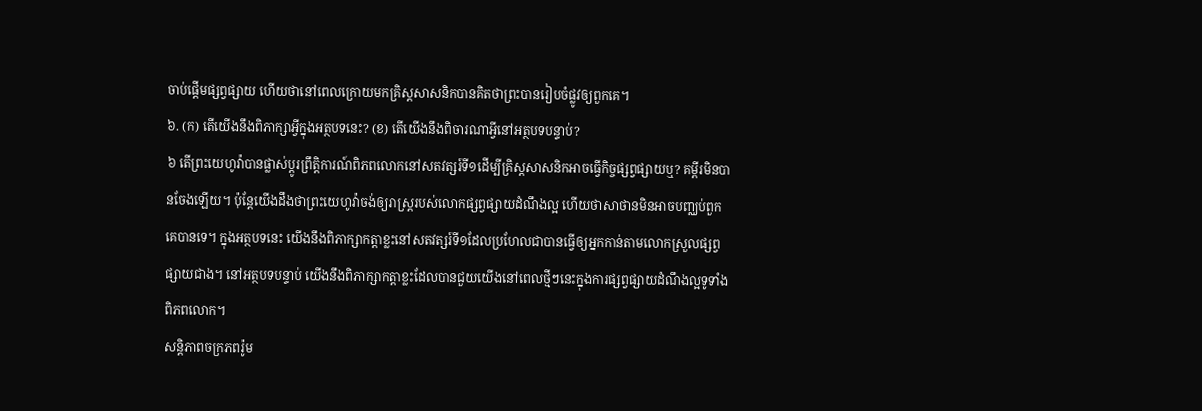ចាប់ផ្ដើមផ្សព្វផ្សាយ ហើយថានៅពេលក្រោយមកគ្រិស្តសាសនិកបានគិតថាព្រះបានរៀបចំផ្លូវឲ្យពួកគេ។
៦. (ក) តើយើងនឹងពិភាក្សាអ្វីក្នុងអត្ថបទនេះ? (ខ) តើយើងនឹងពិចារណាអ្វីនៅអត្ថបទបន្ទាប់?
៦ តើព្រះយេហូវ៉ាបានផ្លាស់ប្ដូរព្រឹត្ដិការណ៍ពិភពលោកនៅសតវត្សរ៍ទី១ដើម្បីគ្រិស្តសាសនិកអាចធ្វើកិច្ចផ្សព្វផ្សាយឬ? គម្ពីរមិនបានចែងឡើយ។ ប៉ុន្តែយើងដឹងថាព្រះយេហូវ៉ាចង់ឲ្យរាស្ត្ររបស់លោកផ្សព្វផ្សាយដំណឹងល្អ ហើយថាសាថានមិនអាចបញ្ឈប់ពួកគេបានទេ។ ក្នុងអត្ថបទនេះ យើងនឹងពិភាក្សាកត្ដាខ្លះនៅសតវត្សរ៍ទី១ដែលប្រហែលជាបានធ្វើឲ្យអ្នកកាន់តាមលោកស្រួលផ្សព្វផ្សាយជាង។ នៅអត្ថបទបន្ទាប់ យើងនឹងពិភាក្សាកត្ដាខ្លះដែលបានជួយយើងនៅពេលថ្មីៗនេះក្នុងការផ្សព្វផ្សាយដំណឹងល្អទូទាំងពិភពលោក។
សន្ដិភាពចក្រភពរ៉ូម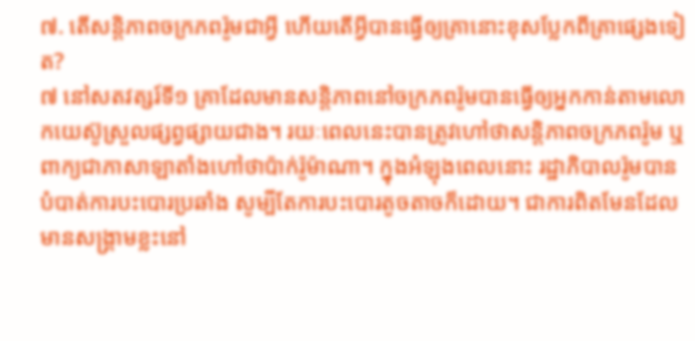៧. តើសន្ដិភាពចក្រភពរ៉ូមជាអ្វី ហើយតើអ្វីបានធ្វើឲ្យគ្រានោះខុសប្លែកពីគ្រាផ្សេងទៀត?
៧ នៅសតវត្សរ៍ទី១ គ្រាដែលមានសន្ដិភាពនៅចក្រភពរ៉ូមបានធ្វើឲ្យអ្នកកាន់តាមលោកយេស៊ូស្រួលផ្សព្វផ្សាយជាង។ រយៈពេលនេះបានត្រូវហៅថាសន្ដិភាពចក្រភពរ៉ូម ឬពាក្យជាភាសាឡាតាំងហៅថាប៉ាក់រ៉ូម៉ាណា។ ក្នុងអំឡុងពេលនោះ រដ្ឋាភិបាលរ៉ូមបានបំបាត់ការបះបោរប្រឆាំង សូម្បីតែការបះបោរតូចតាចក៏ដោយ។ ជាការពិតមែនដែលមានសង្គ្រាមខ្លះនៅ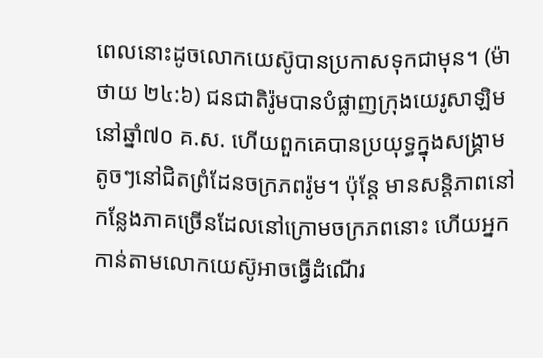ពេលនោះដូចលោកយេស៊ូបានប្រកាសទុកជាមុន។ (ម៉ាថាយ ២៤:៦) ជនជាតិរ៉ូមបានបំផ្លាញក្រុងយេរូសាឡិមនៅឆ្នាំ៧០ គ.ស. ហើយពួកគេបានប្រយុទ្ធក្នុងសង្គ្រាមតូចៗនៅជិតព្រំដែនចក្រភពរ៉ូម។ ប៉ុន្តែ មានសន្ដិភាពនៅកន្លែងភាគច្រើនដែលនៅក្រោមចក្រភពនោះ ហើយអ្នកកាន់តាមលោកយេស៊ូអាចធ្វើដំណើរ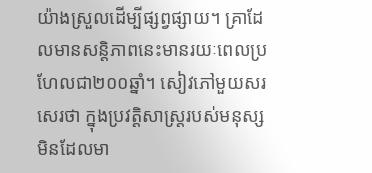យ៉ាងស្រួលដើម្បីផ្សព្វផ្សាយ។ គ្រាដែលមានសន្ដិភាពនេះមានរយៈពេលប្រហែលជា២០០ឆ្នាំ។ សៀវភៅមួយសរសេរថា ក្នុងប្រវត្ដិសាស្ត្ររបស់មនុស្ស មិនដែលមា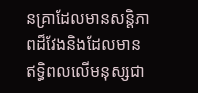នគ្រាដែលមានសន្ដិភាពដ៏វែងនិងដែលមានឥទ្ធិពលលើមនុស្សជា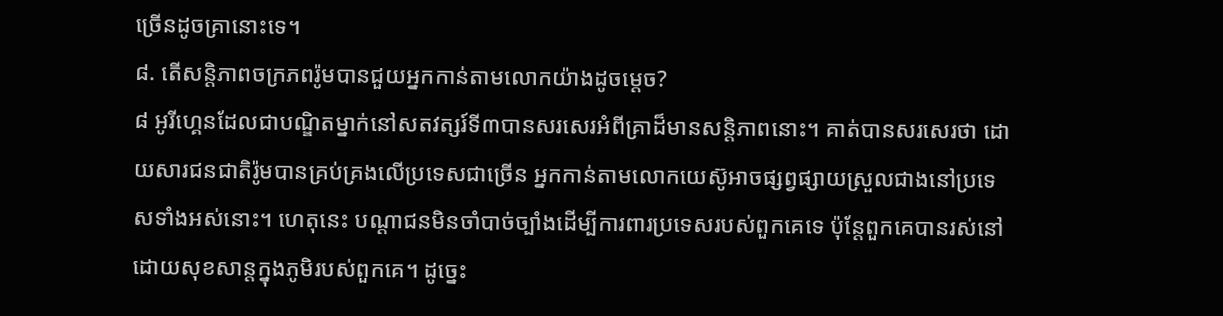ច្រើនដូចគ្រានោះទេ។
៨. តើសន្ដិភាពចក្រភពរ៉ូមបានជួយអ្នកកាន់តាមលោកយ៉ាងដូចម្ដេច?
៨ អូរីហ្គេនដែលជាបណ្ឌិតម្នាក់នៅសតវត្សរ៍ទី៣បានសរសេរអំពីគ្រាដ៏មានសន្ដិភាពនោះ។ គាត់បានសរសេរថា ដោយសារជនជាតិរ៉ូមបានគ្រប់គ្រងលើប្រទេសជាច្រើន អ្នកកាន់តាមលោកយេស៊ូអាចផ្សព្វផ្សាយស្រួលជាងនៅប្រទេសទាំងអស់នោះ។ ហេតុនេះ បណ្ដាជនមិនចាំបាច់ច្បាំងដើម្បីការពារប្រទេសរបស់ពួកគេទេ ប៉ុន្តែពួកគេបានរស់នៅដោយសុខសាន្តក្នុងភូមិរបស់ពួកគេ។ ដូច្នេះ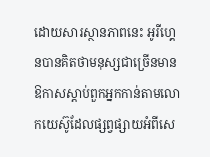ដោយសារស្ថានភាពនេះ អូរីហ្គេនបានគិតថាមនុស្សជាច្រើនមានឱកាសស្ដាប់ពួកអ្នកកាន់តាមលោកយេស៊ូដែលផ្សព្វផ្សាយអំពីសេ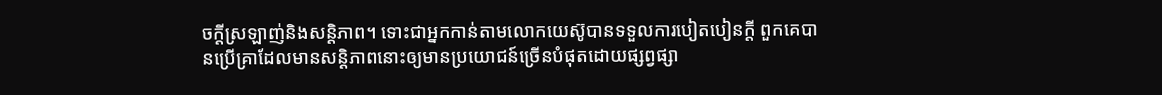ចក្ដីស្រឡាញ់និងសន្ដិភាព។ ទោះជាអ្នកកាន់តាមលោកយេស៊ូបានទទួលការបៀតបៀនក្ដី ពួកគេបានប្រើគ្រាដែលមានសន្ដិភាពនោះឲ្យមានប្រយោជន៍ច្រើនបំផុតដោយផ្សព្វផ្សា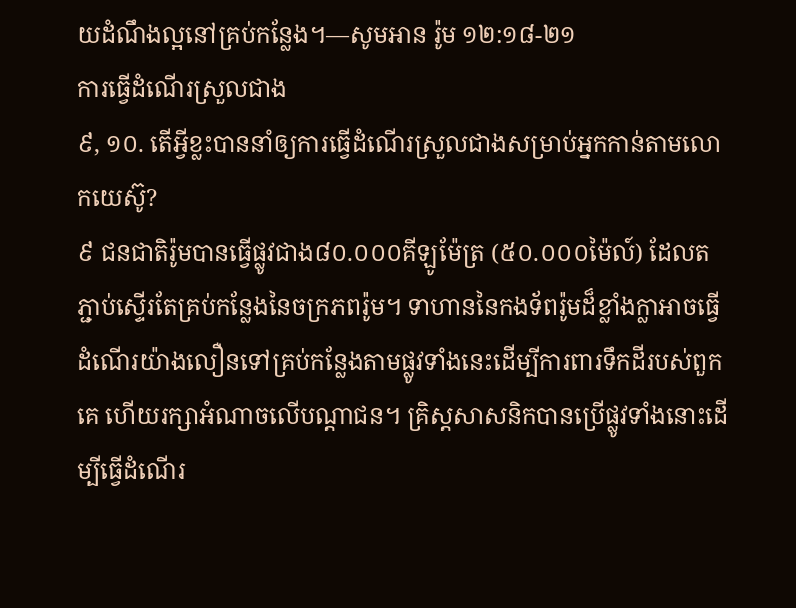យដំណឹងល្អនៅគ្រប់កន្លែង។—សូមអាន រ៉ូម ១២:១៨-២១
ការធ្វើដំណើរស្រួលជាង
៩, ១០. តើអ្វីខ្លះបាននាំឲ្យការធ្វើដំណើរស្រួលជាងសម្រាប់អ្នកកាន់តាមលោកយេស៊ូ?
៩ ជនជាតិរ៉ូមបានធ្វើផ្លូវជាង៨០.០០០គីឡូម៉ែត្រ (៥០.០០០ម៉ៃល៍) ដែលតភ្ជាប់ស្ទើរតែគ្រប់កន្លែងនៃចក្រភពរ៉ូម។ ទាហាននៃកងទ័ពរ៉ូមដ៏ខ្លាំងក្លាអាចធ្វើដំណើរយ៉ាងលឿនទៅគ្រប់កន្លែងតាមផ្លូវទាំងនេះដើម្បីការពារទឹកដីរបស់ពួកគេ ហើយរក្សាអំណាចលើបណ្ដាជន។ គ្រិស្តសាសនិកបានប្រើផ្លូវទាំងនោះដើម្បីធ្វើដំណើរ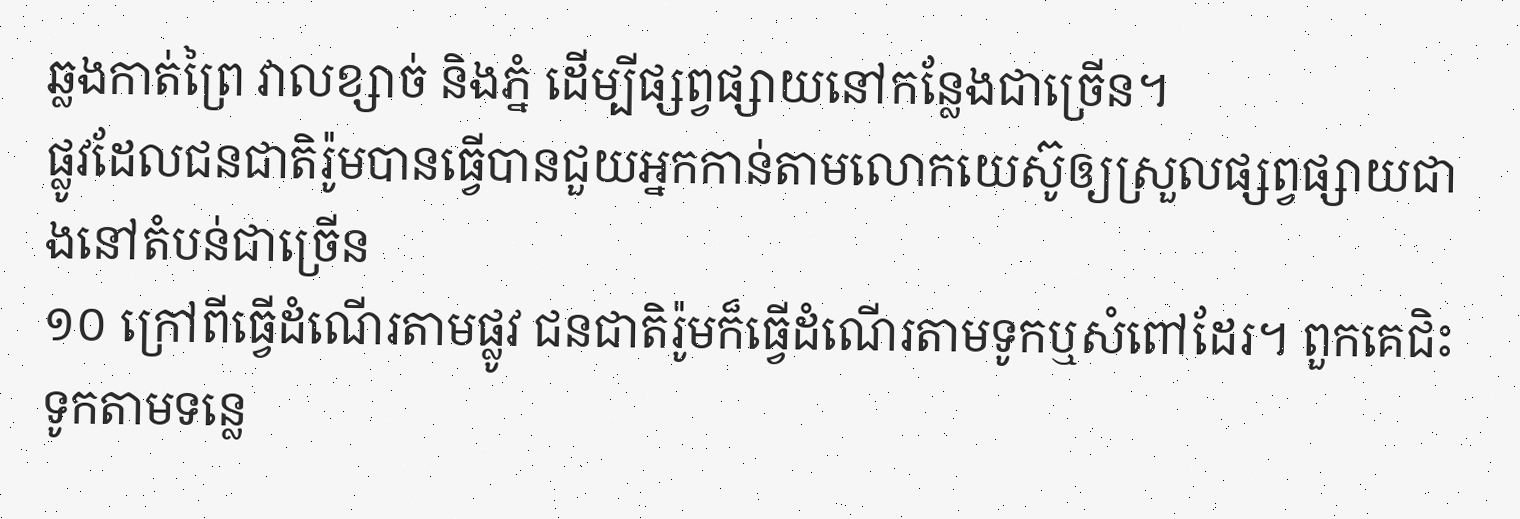ឆ្លងកាត់ព្រៃ វាលខ្សាច់ និងភ្នំ ដើម្បីផ្សព្វផ្សាយនៅកន្លែងជាច្រើន។
ផ្លូវដែលជនជាតិរ៉ូមបានធ្វើបានជួយអ្នកកាន់តាមលោកយេស៊ូឲ្យស្រួលផ្សព្វផ្សាយជាងនៅតំបន់ជាច្រើន
១០ ក្រៅពីធ្វើដំណើរតាមផ្លូវ ជនជាតិរ៉ូមក៏ធ្វើដំណើរតាមទូកឬសំពៅដែរ។ ពួកគេជិះទូកតាមទន្លេ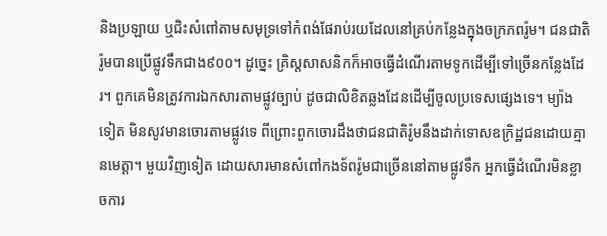និងប្រឡាយ ឬជិះសំពៅតាមសមុទ្រទៅកំពង់ផែរាប់រយដែលនៅគ្រប់កន្លែងក្នុងចក្រភពរ៉ូម។ ជនជាតិរ៉ូមបានប្រើផ្លូវទឹកជាង៩០០។ ដូច្នេះ គ្រិស្តសាសនិកក៏អាចធ្វើដំណើរតាមទូកដើម្បីទៅច្រើនកន្លែងដែរ។ ពួកគេមិនត្រូវការឯកសារតាមផ្លូវច្បាប់ ដូចជាលិខិតឆ្លងដែនដើម្បីចូលប្រទេសផ្សេងទេ។ ម្យ៉ាងទៀត មិនសូវមានចោរតាមផ្លូវទេ ពីព្រោះពួកចោរដឹងថាជនជាតិរ៉ូមនឹងដាក់ទោសឧក្រិដ្ឋជនដោយគ្មានមេត្ដា។ មួយវិញទៀត ដោយសារមានសំពៅកងទ័ពរ៉ូមជាច្រើននៅតាមផ្លូវទឹក អ្នកធ្វើដំណើរមិនខ្លាចការ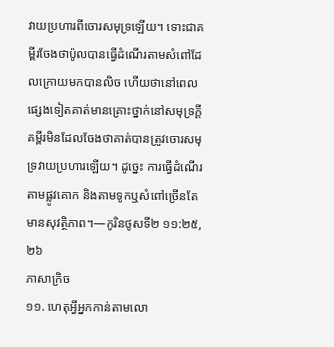វាយប្រហារពីចោរសមុទ្រឡើយ។ ទោះជាគម្ពីរចែងថាប៉ូលបានធ្វើដំណើរតាមសំពៅដែលក្រោយមកបានលិច ហើយថានៅពេលផ្សេងទៀតគាត់មានគ្រោះថ្នាក់នៅសមុទ្រក្ដី គម្ពីរមិនដែលចែងថាគាត់បានត្រូវចោរសមុទ្រវាយប្រហារឡើយ។ ដូច្នេះ ការធ្វើដំណើរតាមផ្លូវគោក និងតាមទូកឬសំពៅច្រើនតែមានសុវត្ថិភាព។—កូរិនថូសទី២ ១១:២៥, ២៦
ភាសាក្រិច
១១. ហេតុអ្វីអ្នកកាន់តាមលោ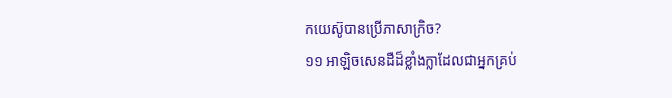កយេស៊ូបានប្រើភាសាក្រិច?
១១ អាឡិចសេនដឺដ៏ខ្លាំងក្លាដែលជាអ្នកគ្រប់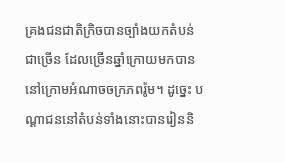គ្រងជនជាតិក្រិចបានច្បាំងយកតំបន់ជាច្រើន ដែលច្រើនឆ្នាំក្រោយមកបាននៅក្រោមអំណាចចក្រភពរ៉ូម។ ដូច្នេះ បណ្ដាជននៅតំបន់ទាំងនោះបានរៀននិ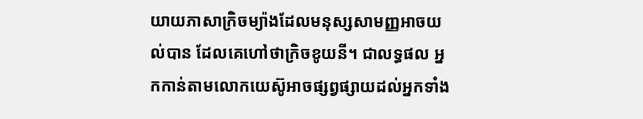យាយភាសាក្រិចម្យ៉ាងដែលមនុស្សសាមញ្ញអាចយល់បាន ដែលគេហៅថាក្រិចខូយនី។ ជាលទ្ធផល អ្នកកាន់តាមលោកយេស៊ូអាចផ្សព្វផ្សាយដល់អ្នកទាំង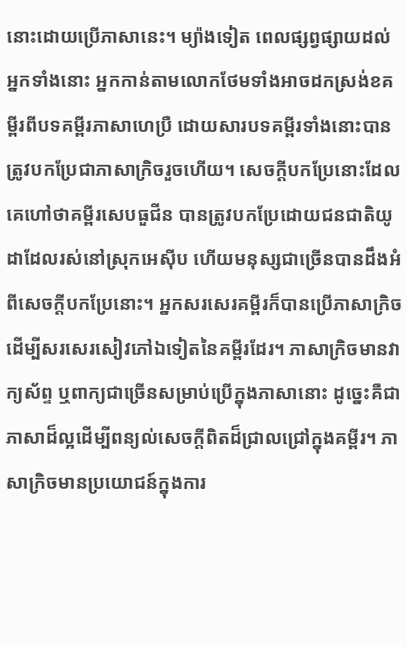នោះដោយប្រើភាសានេះ។ ម្យ៉ាងទៀត ពេលផ្សព្វផ្សាយដល់អ្នកទាំងនោះ អ្នកកាន់តាមលោកថែមទាំងអាចដកស្រង់ខគម្ពីរពីបទគម្ពីរភាសាហេប្រឺ ដោយសារបទគម្ពីរទាំងនោះបានត្រូវបកប្រែជាភាសាក្រិចរួចហើយ។ សេចក្ដីបកប្រែនោះដែលគេហៅថាគម្ពីរសេបធួជីន បានត្រូវបកប្រែដោយជនជាតិយូដាដែលរស់នៅស្រុកអេស៊ីប ហើយមនុស្សជាច្រើនបានដឹងអំពីសេចក្ដីបកប្រែនោះ។ អ្នកសរសេរគម្ពីរក៏បានប្រើភាសាក្រិចដើម្បីសរសេរសៀវភៅឯទៀតនៃគម្ពីរដែរ។ ភាសាក្រិចមានវាក្យស័ព្ទ ឬពាក្យជាច្រើនសម្រាប់ប្រើក្នុងភាសានោះ ដូច្នេះគឺជាភាសាដ៏ល្អដើម្បីពន្យល់សេចក្ដីពិតដ៏ជ្រាលជ្រៅក្នុងគម្ពីរ។ ភាសាក្រិចមានប្រយោជន៍ក្នុងការ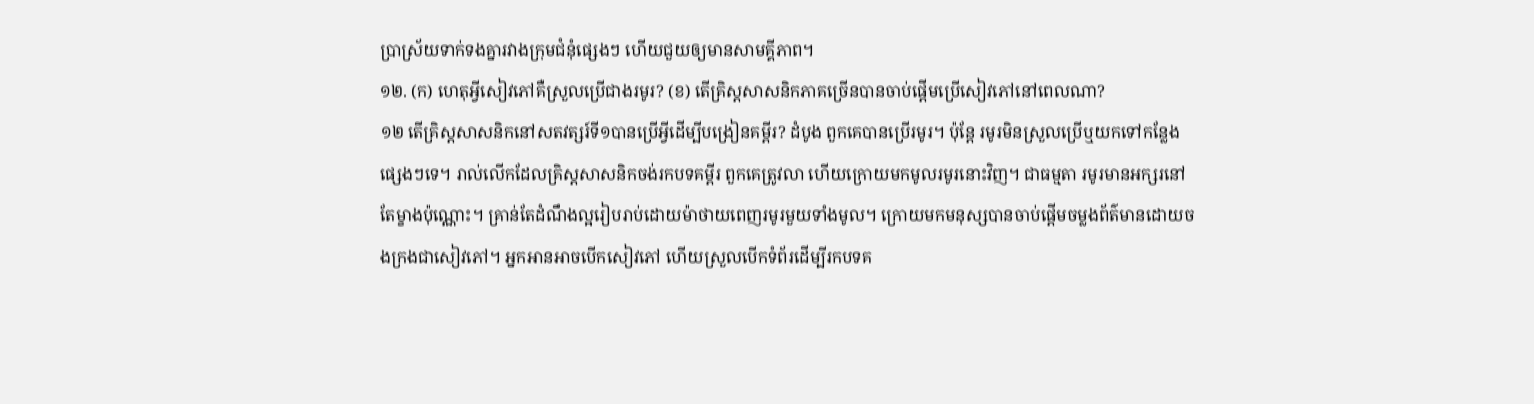ប្រាស្រ័យទាក់ទងគ្នារវាងក្រុមជំនុំផ្សេងៗ ហើយជួយឲ្យមានសាមគ្គីភាព។
១២. (ក) ហេតុអ្វីសៀវភៅគឺស្រួលប្រើជាងរមូរ? (ខ) តើគ្រិស្តសាសនិកភាគច្រើនបានចាប់ផ្ដើមប្រើសៀវភៅនៅពេលណា?
១២ តើគ្រិស្តសាសនិកនៅសតវត្សរ៍ទី១បានប្រើអ្វីដើម្បីបង្រៀនគម្ពីរ? ដំបូង ពួកគេបានប្រើរមូរ។ ប៉ុន្តែ រមូរមិនស្រួលប្រើឬយកទៅកន្លែងផ្សេងៗទេ។ រាល់លើកដែលគ្រិស្តសាសនិកចង់រកបទគម្ពីរ ពួកគេត្រូវលា ហើយក្រោយមកមូលរមូរនោះវិញ។ ជាធម្មតា រមូរមានអក្សរនៅតែម្ខាងប៉ុណ្ណោះ។ គ្រាន់តែដំណឹងល្អរៀបរាប់ដោយម៉ាថាយពេញរមូរមួយទាំងមូល។ ក្រោយមកមនុស្សបានចាប់ផ្ដើមចម្លងព័ត៌មានដោយចងក្រងជាសៀវភៅ។ អ្នកអានអាចបើកសៀវភៅ ហើយស្រួលបើកទំព័រដើម្បីរកបទគ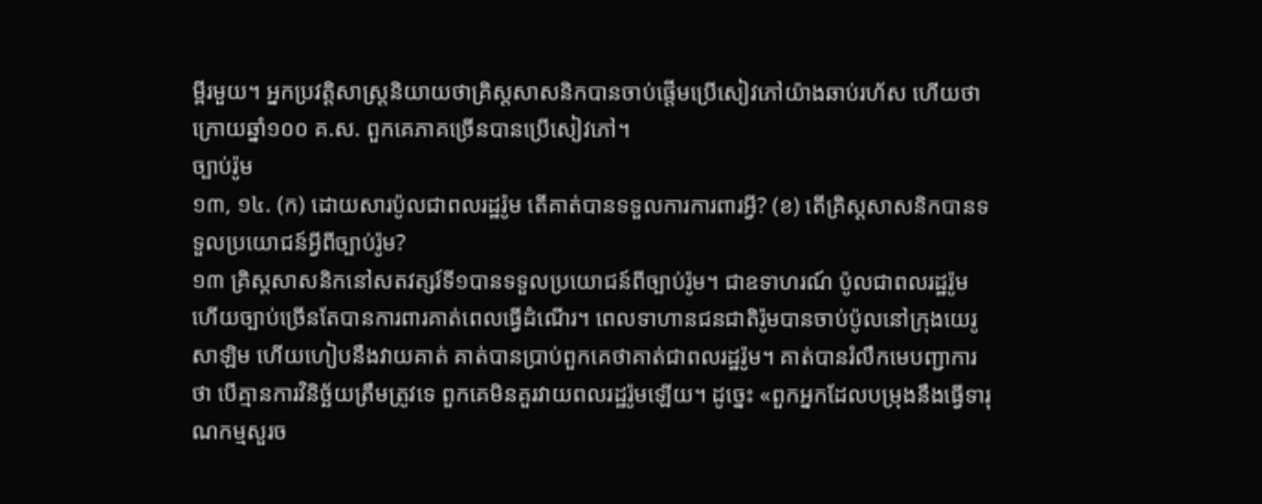ម្ពីរមួយ។ អ្នកប្រវត្ដិសាស្ត្រនិយាយថាគ្រិស្តសាសនិកបានចាប់ផ្ដើមប្រើសៀវភៅយ៉ាងឆាប់រហ័ស ហើយថាក្រោយឆ្នាំ១០០ គ.ស. ពួកគេភាគច្រើនបានប្រើសៀវភៅ។
ច្បាប់រ៉ូម
១៣, ១៤. (ក) ដោយសារប៉ូលជាពលរដ្ឋរ៉ូម តើគាត់បានទទួលការការពារអ្វី? (ខ) តើគ្រិស្តសាសនិកបានទទួលប្រយោជន៍អ្វីពីច្បាប់រ៉ូម?
១៣ គ្រិស្តសាសនិកនៅសតវត្សរ៍ទី១បានទទួលប្រយោជន៍ពីច្បាប់រ៉ូម។ ជាឧទាហរណ៍ ប៉ូលជាពលរដ្ឋរ៉ូម ហើយច្បាប់ច្រើនតែបានការពារគាត់ពេលធ្វើដំណើរ។ ពេលទាហានជនជាតិរ៉ូមបានចាប់ប៉ូលនៅក្រុងយេរូសាឡិម ហើយហៀបនឹងវាយគាត់ គាត់បានប្រាប់ពួកគេថាគាត់ជាពលរដ្ឋរ៉ូម។ គាត់បានរំលឹកមេបញ្ជាការថា បើគ្មានការវិនិច្ឆ័យត្រឹមត្រូវទេ ពួកគេមិនគួរវាយពលរដ្ឋរ៉ូមឡើយ។ ដូច្នេះ «ពួកអ្នកដែលបម្រុងនឹងធ្វើទារុណកម្មសួរច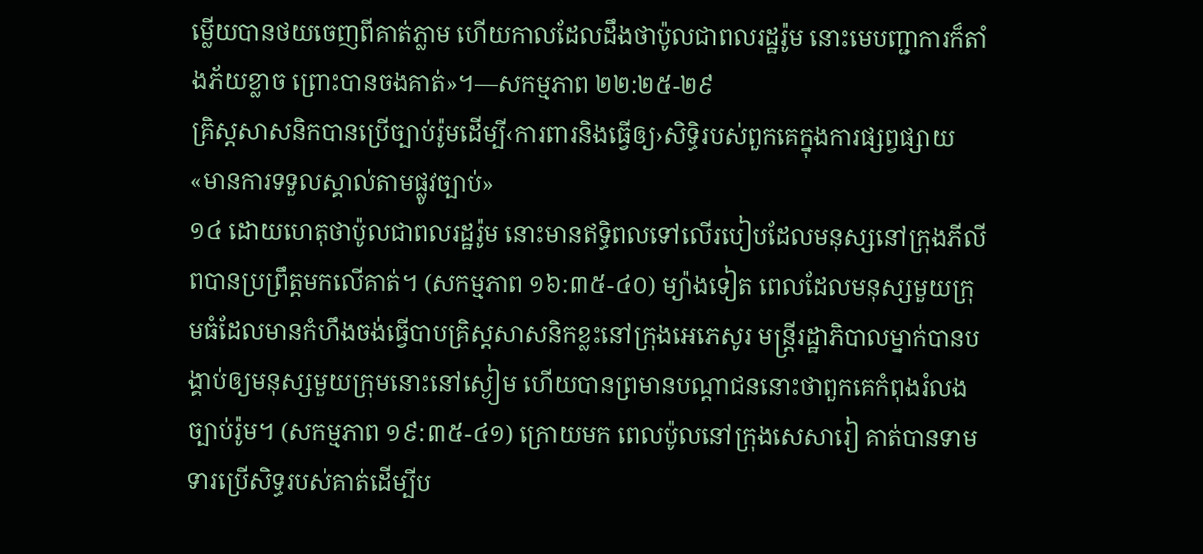ម្លើយបានថយចេញពីគាត់ភ្លាម ហើយកាលដែលដឹងថាប៉ូលជាពលរដ្ឋរ៉ូម នោះមេបញ្ជាការក៏តាំងភ័យខ្លាច ព្រោះបានចងគាត់»។—សកម្មភាព ២២:២៥-២៩
គ្រិស្តសាសនិកបានប្រើច្បាប់រ៉ូមដើម្បី‹ការពារនិងធ្វើឲ្យ›សិទ្ធិរបស់ពួកគេក្នុងការផ្សព្វផ្សាយ«មានការទទួលស្គាល់តាមផ្លូវច្បាប់»
១៤ ដោយហេតុថាប៉ូលជាពលរដ្ឋរ៉ូម នោះមានឥទ្ធិពលទៅលើរបៀបដែលមនុស្សនៅក្រុងភីលីពបានប្រព្រឹត្តមកលើគាត់។ (សកម្មភាព ១៦:៣៥-៤០) ម្យ៉ាងទៀត ពេលដែលមនុស្សមួយក្រុមធំដែលមានកំហឹងចង់ធ្វើបាបគ្រិស្តសាសនិកខ្លះនៅក្រុងអេភេសូរ មន្ត្រីរដ្ឋាភិបាលម្នាក់បានបង្គាប់ឲ្យមនុស្សមួយក្រុមនោះនៅស្ងៀម ហើយបានព្រមានបណ្ដាជននោះថាពួកគេកំពុងរំលងច្បាប់រ៉ូម។ (សកម្មភាព ១៩:៣៥-៤១) ក្រោយមក ពេលប៉ូលនៅក្រុងសេសារៀ គាត់បានទាមទារប្រើសិទ្ធរបស់គាត់ដើម្បីប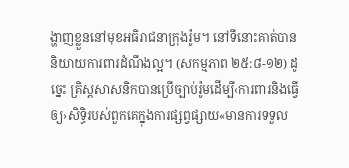ង្ហាញខ្លួននៅមុខអធិរាជនាក្រុងរ៉ូម។ នៅទីនោះគាត់បាននិយាយការពារដំណឹងល្អ។ (សកម្មភាព ២៥:៨-១២) ដូច្នេះ គ្រិស្តសាសនិកបានប្រើច្បាប់រ៉ូមដើម្បី‹ការពារនិងធ្វើឲ្យ›សិទ្ធិរបស់ពួកគេក្នុងការផ្សព្វផ្សាយ«មានការទទួល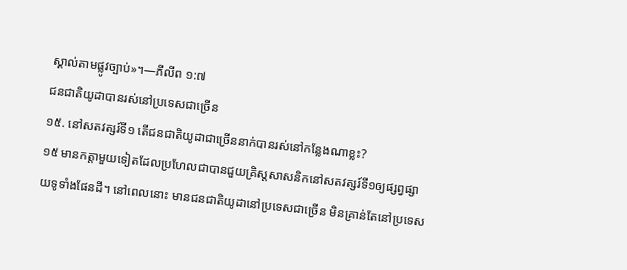ស្គាល់តាមផ្លូវច្បាប់»។—ភីលីព ១:៧
ជនជាតិយូដាបានរស់នៅប្រទេសជាច្រើន
១៥. នៅសតវត្សរ៍ទី១ តើជនជាតិយូដាជាច្រើននាក់បានរស់នៅកន្លែងណាខ្លះ?
១៥ មានកត្ដាមួយទៀតដែលប្រហែលជាបានជួយគ្រិស្តសាសនិកនៅសតវត្សរ៍ទី១ឲ្យផ្សព្វផ្សាយទូទាំងផែនដី។ នៅពេលនោះ មានជនជាតិយូដានៅប្រទេសជាច្រើន មិនគ្រាន់តែនៅប្រទេស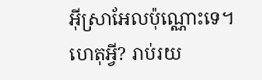អ៊ីស្រាអែលប៉ុណ្ណោះទេ។ ហេតុអ្វី? រាប់រយ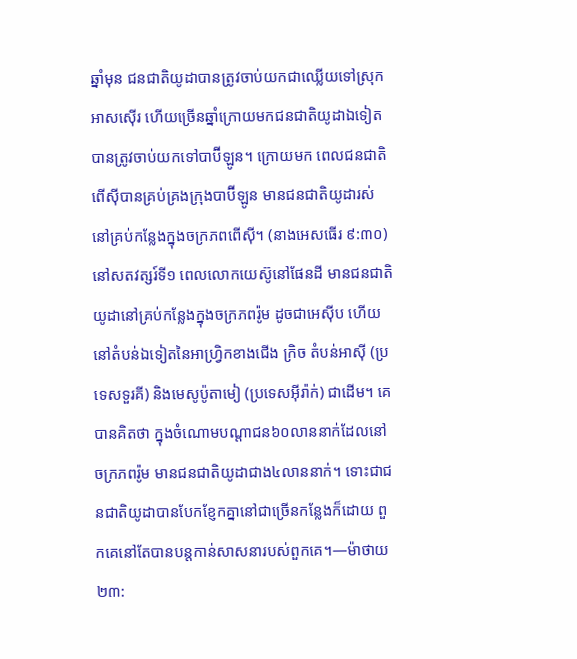ឆ្នាំមុន ជនជាតិយូដាបានត្រូវចាប់យកជាឈ្លើយទៅស្រុកអាសស៊ើរ ហើយច្រើនឆ្នាំក្រោយមកជនជាតិយូដាឯទៀតបានត្រូវចាប់យកទៅបាប៊ីឡូន។ ក្រោយមក ពេលជនជាតិពើស៊ីបានគ្រប់គ្រងក្រុងបាប៊ីឡូន មានជនជាតិយូដារស់នៅគ្រប់កន្លែងក្នុងចក្រភពពើស៊ី។ (នាងអេសធើរ ៩:៣០) នៅសតវត្សរ៍ទី១ ពេលលោកយេស៊ូនៅផែនដី មានជនជាតិយូដានៅគ្រប់កន្លែងក្នុងចក្រភពរ៉ូម ដូចជាអេស៊ីប ហើយនៅតំបន់ឯទៀតនៃអាហ្វ្រិកខាងជើង ក្រិច តំបន់អាស៊ី (ប្រទេសទួរគី) និងមេសូប៉ូតាមៀ (ប្រទេសអ៊ីរ៉ាក់) ជាដើម។ គេបានគិតថា ក្នុងចំណោមបណ្ដាជន៦០លាននាក់ដែលនៅចក្រភពរ៉ូម មានជនជាតិយូដាជាង៤លាននាក់។ ទោះជាជនជាតិយូដាបានបែកខ្ញែកគ្នានៅជាច្រើនកន្លែងក៏ដោយ ពួកគេនៅតែបានបន្តកាន់សាសនារបស់ពួកគេ។—ម៉ាថាយ ២៣: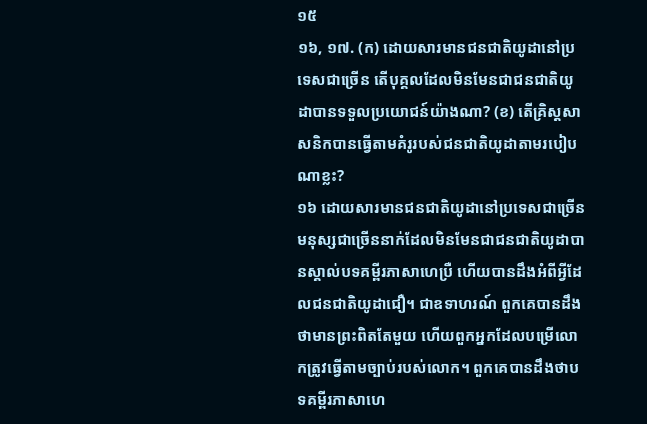១៥
១៦, ១៧. (ក) ដោយសារមានជនជាតិយូដានៅប្រទេសជាច្រើន តើបុគ្គលដែលមិនមែនជាជនជាតិយូដាបានទទួលប្រយោជន៍យ៉ាងណា? (ខ) តើគ្រិស្តសាសនិកបានធ្វើតាមគំរូរបស់ជនជាតិយូដាតាមរបៀបណាខ្លះ?
១៦ ដោយសារមានជនជាតិយូដានៅប្រទេសជាច្រើន មនុស្សជាច្រើននាក់ដែលមិនមែនជាជនជាតិយូដាបានស្គាល់បទគម្ពីរភាសាហេប្រឺ ហើយបានដឹងអំពីអ្វីដែលជនជាតិយូដាជឿ។ ជាឧទាហរណ៍ ពួកគេបានដឹងថាមានព្រះពិតតែមួយ ហើយពួកអ្នកដែលបម្រើលោកត្រូវធ្វើតាមច្បាប់របស់លោក។ ពួកគេបានដឹងថាបទគម្ពីរភាសាហេ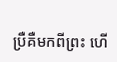ប្រឺគឺមកពីព្រះ ហើ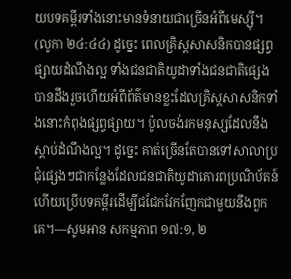យបទគម្ពីរទាំងនោះមានទំនាយជាច្រើនអំពីមេស្ស៊ី។ (លូកា ២៤:៤៤) ដូច្នេះ ពេលគ្រិស្តសាសនិកបានផ្សព្វផ្សាយដំណឹងល្អ ទាំងជនជាតិយូដាទាំងជនជាតិផ្សេងបានដឹងរួចហើយអំពីព័ត៌មានខ្លះដែលគ្រិស្តសាសនិកទាំងនោះកំពុងផ្សព្វផ្សាយ។ ប៉ូលចង់រកមនុស្សដែលនឹងស្ដាប់ដំណឹងល្អ។ ដូច្នេះ គាត់ច្រើនតែបានទៅសាលាប្រជុំផ្សេងៗជាកន្លែងដែលជនជាតិយូដាគោរពប្រណិប័តន៍ ហើយប្រើបទគម្ពីរដើម្បីជជែកវែកញែកជាមួយនឹងពួកគេ។—សូមអាន សកម្មភាព ១៧:១, ២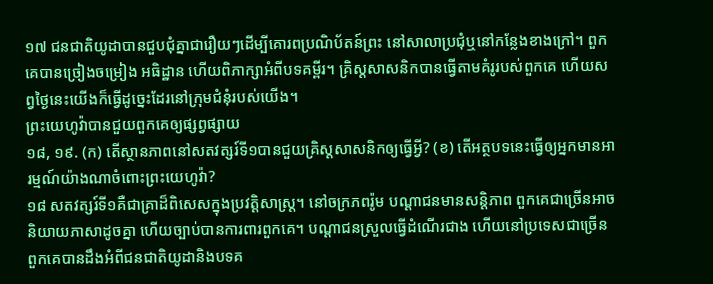១៧ ជនជាតិយូដាបានជួបជុំគ្នាជារឿយៗដើម្បីគោរពប្រណិប័តន៍ព្រះ នៅសាលាប្រជុំឬនៅកន្លែងខាងក្រៅ។ ពួកគេបានច្រៀងចម្រៀង អធិដ្ឋាន ហើយពិភាក្សាអំពីបទគម្ពីរ។ គ្រិស្តសាសនិកបានធ្វើតាមគំរូរបស់ពួកគេ ហើយសព្វថ្ងៃនេះយើងក៏ធ្វើដូច្នេះដែរនៅក្រុមជំនុំរបស់យើង។
ព្រះយេហូវ៉ាបានជួយពួកគេឲ្យផ្សព្វផ្សាយ
១៨, ១៩. (ក) តើស្ថានភាពនៅសតវត្សរ៍ទី១បានជួយគ្រិស្តសាសនិកឲ្យធ្វើអ្វី? (ខ) តើអត្ថបទនេះធ្វើឲ្យអ្នកមានអារម្មណ៍យ៉ាងណាចំពោះព្រះយេហូវ៉ា?
១៨ សតវត្សរ៍ទី១គឺជាគ្រាដ៏ពិសេសក្នុងប្រវត្ដិសាស្ត្រ។ នៅចក្រភពរ៉ូម បណ្ដាជនមានសន្ដិភាព ពួកគេជាច្រើនអាចនិយាយភាសាដូចគ្នា ហើយច្បាប់បានការពារពួកគេ។ បណ្ដាជនស្រួលធ្វើដំណើរជាង ហើយនៅប្រទេសជាច្រើន ពួកគេបានដឹងអំពីជនជាតិយូដានិងបទគ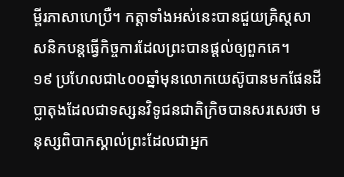ម្ពីរភាសាហេប្រឺ។ កត្ដាទាំងអស់នេះបានជួយគ្រិស្តសាសនិកបន្តធ្វើកិច្ចការដែលព្រះបានផ្ដល់ឲ្យពួកគេ។
១៩ ប្រហែលជា៤០០ឆ្នាំមុនលោកយេស៊ូបានមកផែនដី ប្លាតុងដែលជាទស្សនវិទូជនជាតិក្រិចបានសរសេរថា មនុស្សពិបាកស្គាល់ព្រះដែលជាអ្នក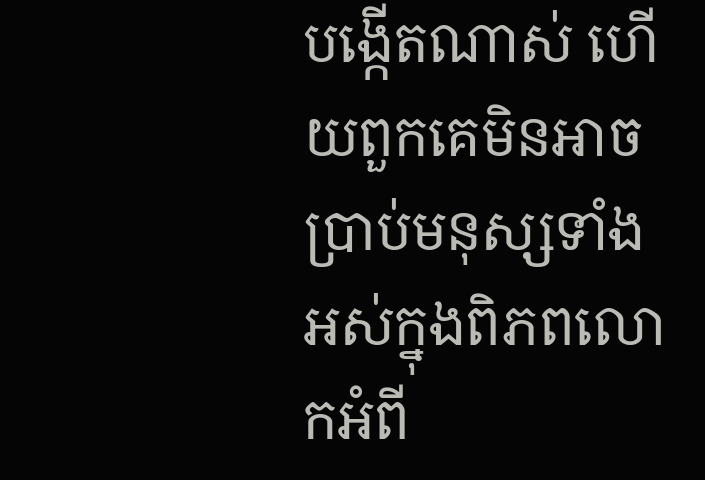បង្កើតណាស់ ហើយពួកគេមិនអាចប្រាប់មនុស្សទាំងអស់ក្នុងពិភពលោកអំពី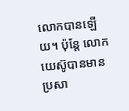លោកបានឡើយ។ ប៉ុន្តែ លោកយេស៊ូបានមានប្រសា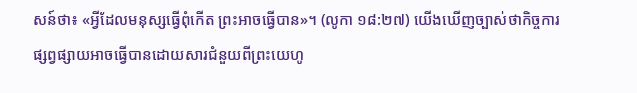សន៍ថា៖ «អ្វីដែលមនុស្សធ្វើពុំកើត ព្រះអាចធ្វើបាន»។ (លូកា ១៨:២៧) យើងឃើញច្បាស់ថាកិច្ចការផ្សព្វផ្សាយអាចធ្វើបានដោយសារជំនួយពីព្រះយេហូ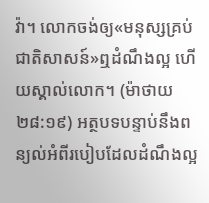វ៉ា។ លោកចង់ឲ្យ«មនុស្សគ្រប់ជាតិសាសន៍»ឮដំណឹងល្អ ហើយស្គាល់លោក។ (ម៉ាថាយ ២៨:១៩) អត្ថបទបន្ទាប់នឹងពន្យល់អំពីរបៀបដែលដំណឹងល្អ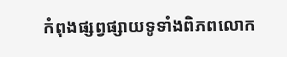កំពុងផ្សព្វផ្សាយទូទាំងពិភពលោក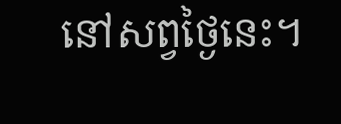នៅសព្វថ្ងៃនេះ។